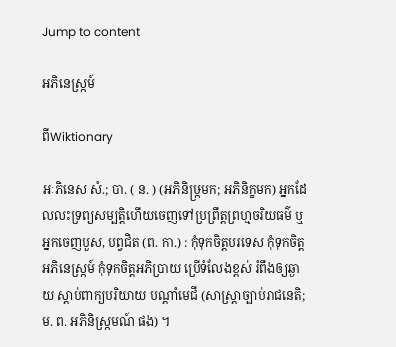Jump to content

អភិនេស្រ្កម៍

ពីWiktionary

អៈភិនេស សំ.; បា. ( ន. ) (អភិនិឞ្រ្កមក; អភិនិក្ខមក) អ្នកដែលលះទ្រព្យសម្បត្តិហើយចេញទៅប្រព្រឹត្តព្រហ្មចរិយធម៌ ឬអ្នកចេញបួស, បព្វជិត (ព. កា.) : កុំទុកចិត្តបរទេស កុំទុកចិត្តអភិនេស្រ្កម៍ កុំទុកចិត្តអភិប្រាយ ប្រើទំលែងខ្ពស់ រំពឹងឲ្យឆ្ងាយ ស្ដាប់ពាក្យបរិយាយ បណ្តាំមេជី (សាស្រ្តាច្បាប់រាជនេតិ; ម. ព. អភិនិស្រ្កមណ៍ ផង) ។